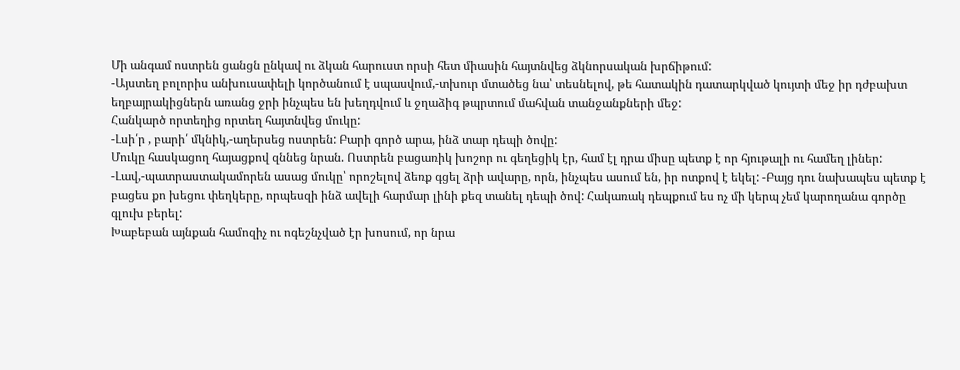Մի անգամ ոստրեն ցանցն ընկավ ու ձկան հարուստ որսի հետ միասին հայտնվեց ձկնորսական խրճիթում:
-Այստեղ բոլորիս անխուսափելի կործանում է սպասվում,-տխուր մտածեց նա՝ տեսնելով, թե հատակին դատարկված կույտի մեջ իր դժբախտ եղբայրակիցներն առանց ջրի ինչպես են խեղդվում և ջղաձիգ թպրտում մահվան տանջանքների մեջ:
Հանկարծ որտեղից որտեղ հայտնվեց մուկը:
-Լսի՛ր , բարի՛ մկնիկ,-աղերսեց ոստրեն: Բարի գործ արա, ինձ տար դեպի ծովը:
Մուկը հասկացող հայացքով զննեց նրան. Ոստրեն բացառիկ խոշոր ու գեղեցիկ էր, համ էլ դրա միսը պետք է որ հյութալի ու համեղ լիներ:
-Լավ,-պատրաստակամորեն ասաց մուկը՝ որոշելով ձեռք գցել ձրի ավարը, որն, ինչպես ասում են, իր ոտքով է եկել: -Բայց դու նախապես պետք է բացես քո խեցու փեղկերը, որպեսզի ինձ ավելի հարմար լինի քեզ տանել դեպի ծով: Հակառակ դեպքում ես ոչ մի կերպ չեմ կարողանա գործը գլուխ բերել:
Խաբեբան այնքան համոզիչ ու ոգեշնչված էր խոսում, որ նրա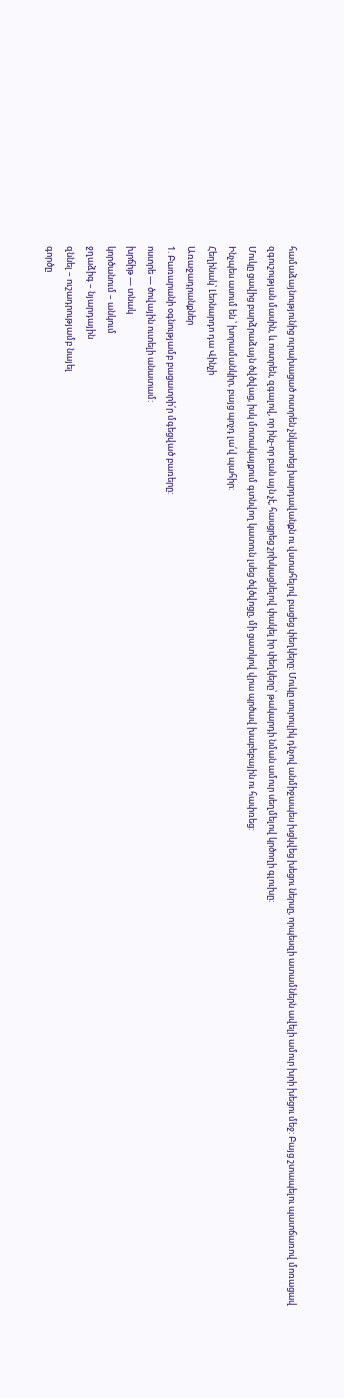համաձայնությունից ուրախացած ոստրեն չնկատեց խարդավանքն ու վստահելով բացեց փեղկերը: Մուկը սուրուլիկ դնչով անմիջապես խցկվեց խեցու ներսը, որպեսզի ատամներն ավելի ամուր խրի խեցու մեջ: Բայց շտապելու պատճառով մոռացավ զգուշության մասին, և ոստրեն, զգալով, որ ինչ-որ բան այն չէ, հասցրեց շրխկացնելով փակել իր փեղկերը՝ թակարդի նման ամուր սեղմելով կրծողի գլուխը:
Մուկը ցավից բարձրաձայն ծվծվաց, իսկ մոտակայքում գտնվող կատուն լսեց ծվծվոցը, մի ցատկով վրա պրծավ խաբեբային ու հափռեց:
Ինչպես ասում են ՝ խորամանկիր, բայց պոչդ լա՛վ պահիր:
Հեղինակ՝ Լեոնարդո դա Վինչի
Առաջադրանքներ
1. Բառարանի օգնությամբ բացատրի՛ր մգեցված բառերը:
ոստրե — ծովային ուտելի անատամ:
խրճիթ — տնակ
կործանում – անկում
ջղաձիգ – նյարդային
զննել – ուշադրությամբ նայել
գործը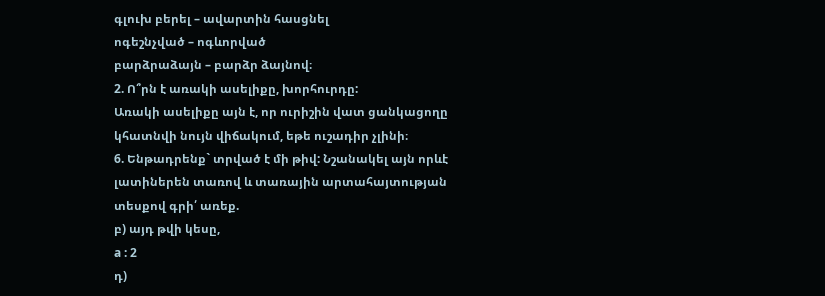գլուխ բերել – ավարտին հասցնել
ոգեշնչված – ոգևորված
բարձրաձայն – բարձր ձայնով։
2. Ո՞րն է առակի ասելիքը, խորհուրդը:
Առակի ասելիքը այն է, որ ուրիշին վատ ցանկացողը կհատնվի նույն վիճակում, եթե ուշադիր չլինի։
6. Ենթադրենք` տրված է մի թիվ: Նշանակել այն որևէ լատիներեն տառով և տառային արտահայտության տեսքով գրի՛ առեք.
բ) այդ թվի կեսը,
a : 2
դ)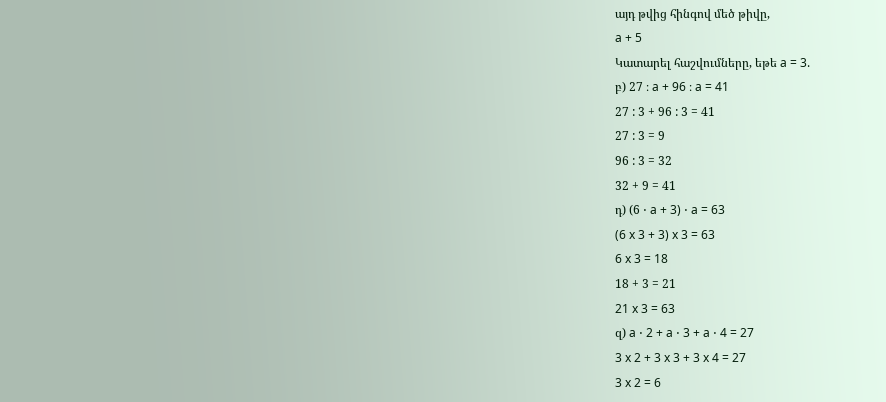այդ թվից հինգով մեծ թիվը,
a + 5
Կատարել հաշվումները, եթե a = 3.
բ) 27 ։ a + 96 ։ a = 41
27 : 3 + 96 : 3 = 41
27 : 3 = 9
96 : 3 = 32
32 + 9 = 41
դ) (6 ⋅ a + 3) ⋅ a = 63
(6 x 3 + 3) x 3 = 63
6 x 3 = 18
18 + 3 = 21
21 x 3 = 63
զ) a ⋅ 2 + a ⋅ 3 + a ⋅ 4 = 27
3 x 2 + 3 x 3 + 3 x 4 = 27
3 x 2 = 6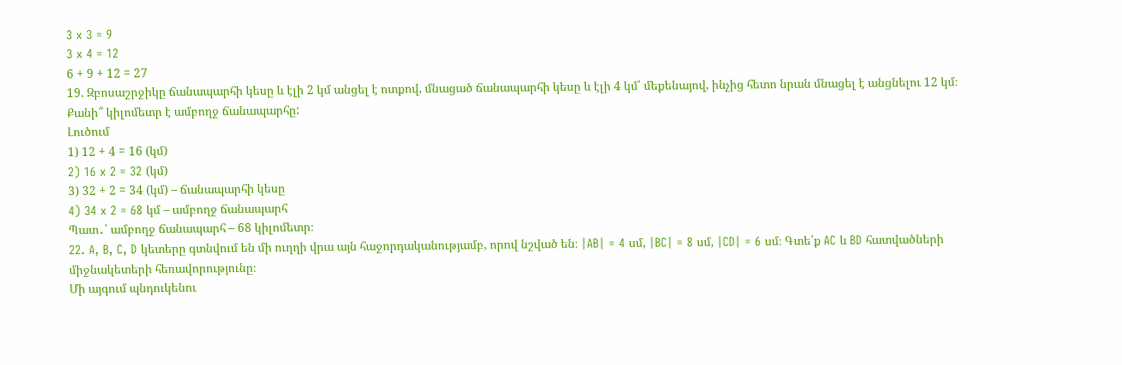3 x 3 = 9
3 x 4 = 12
6 + 9 + 12 = 27
19. Զբոսաշրջիկը ճանապարհի կեսը և էլի 2 կմ անցել է ոտքով, մնացած ճանապարհի կեսը և էլի 4 կմ՝ մեքենայով, ինչից հետո նրան մնացել է անցնելու 12 կմ։ Քանի՞ կիլոմետր է ամբողջ ճանապարհը:
Լուծում
1) 12 + 4 = 16 (կմ)
2) 16 x 2 = 32 (կմ)
3) 32 + 2 = 34 (կմ) – ճանապարհի կեսը
4) 34 x 2 = 68 կմ – ամբողջ ճանապարհ
Պատ․՝ ամբողջ ճանապարհ – 68 կիլոմետր։
22. A, B, C, D կետերը գտնվում են մի ուղղի վրա այն հաջորդականությամբ, որով նշված են։ |AB| = 4 սմ, |BC| = 8 սմ, |CD| = 6 սմ։ Գտե՛ք AC և BD հատվածների միջնակետերի հեռավորությունը։
Մի այգում պնդուկենու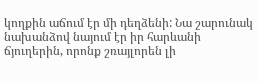կողքին աճում էր մի դեղձենի: Նա շարունակ նախանձով նայում էր իր հարևանի ճյուղերին, որոնք շռայլորեն լի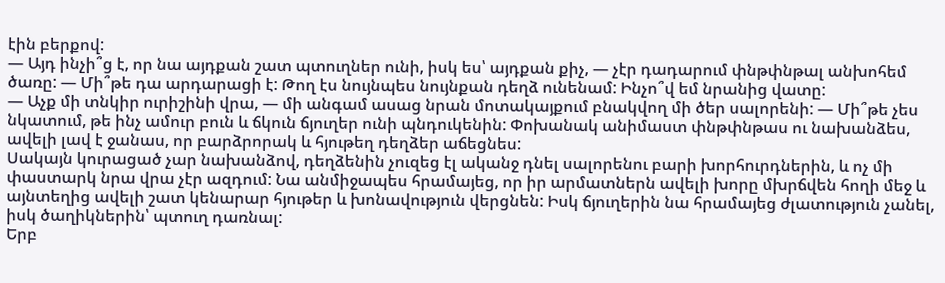էին բերքով:
— Այդ ինչի՞ց է, որ նա այդքան շատ պտուղներ ունի, իսկ ես՝ այդքան քիչ, — չէր դադարում փնթփնթալ անխոհեմ ծառը: — Մի՞թե դա արդարացի է: Թող էս նույնպես նույնքան դեղձ ունենամ: Ինչո՞վ եմ նրանից վատը:
— Աչք մի տնկիր ուրիշինի վրա, — մի անգամ ասաց նրան մոտակայքում բնակվող մի ծեր սալորենի: — Մի՞թե չես նկատում, թե ինչ ամուր բուն և ճկուն ճյուղեր ունի պնդուկենին: Փոխանակ անիմաստ փնթփնթաս ու նախանձես, ավելի լավ է ջանաս, որ բարձրորակ և հյութեղ դեղձեր աճեցնես:
Սակայն կուրացած չար նախանձով, դեղձենին չուզեց էլ ականջ դնել սալորենու բարի խորհուրդներին, և ոչ մի փաստարկ նրա վրա չէր ազդում: Նա անմիջապես հրամայեց, որ իր արմատներն ավելի խորը մխրճվեն հողի մեջ և այնտեղից ավելի շատ կենարար հյութեր և խոնավություն վերցնեն: Իսկ ճյուղերին նա հրամայեց ժլատություն չանել, իսկ ծաղիկներին՝ պտուղ դառնալ:
Երբ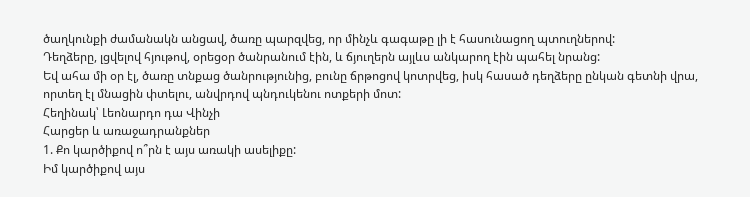ծաղկունքի ժամանակն անցավ, ծառը պարզվեց, որ մինչև գագաթը լի է հասունացող պտուղներով:
Դեղձերը, լցվելով հյութով, օրեցօր ծանրանում էին, և ճյուղերն այլևս անկարող էին պահել նրանց:
Եվ ահա մի օր էլ, ծառը տնքաց ծանրությունից, բունը ճրթոցով կոտրվեց, իսկ հասած դեղձերը ընկան գետնի վրա, որտեղ էլ մնացին փտելու, անվրդով պնդուկենու ոտքերի մոտ:
Հեղինակ՝ Լեոնարդո դա Վինչի
Հարցեր և առաջադրանքներ
1. Քո կարծիքով ո՞րն է այս առակի ասելիքը:
Իմ կարծիքով այս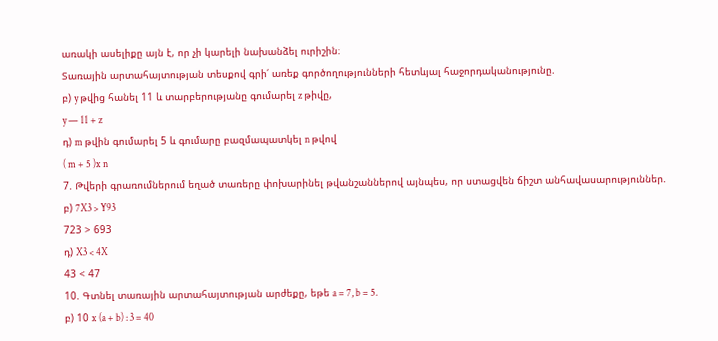առակի ասելիքը այն է, որ չի կարելի նախանձել ուրիշին։
Տառային արտահայտության տեսքով գրի՛ առեք գործողությունների հետևյալ հաջորդականությունը.
բ) y թվից հանել 11 և տարբերությանը գումարել z թիվը,
y — 11 + z
դ) m թվին գումարել 5 և գումարը բազմապատկել n թվով
( m + 5 )x n
7. Թվերի գրառումներում եղած տառերը փոխարինել թվանշաններով այնպես, որ ստացվեն ճիշտ անհավասարություններ.
բ) 7X3 > Y93
723 > 693
դ) X3 < 4X
43 < 47
10. Գտնել տառային արտահայտության արժեքը, եթե a = 7, b = 5.
բ) 10 x (a + b) : 3 = 40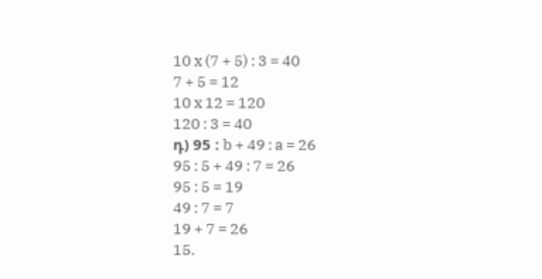10 x (7 + 5) : 3 = 40
7 + 5 = 12
10 x 12 = 120
120 : 3 = 40
դ) 95 : b + 49 : a = 26
95 : 5 + 49 : 7 = 26
95 : 5 = 19
49 : 7 = 7
19 + 7 = 26
15.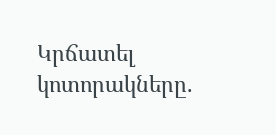Կրճատել կոտորակները.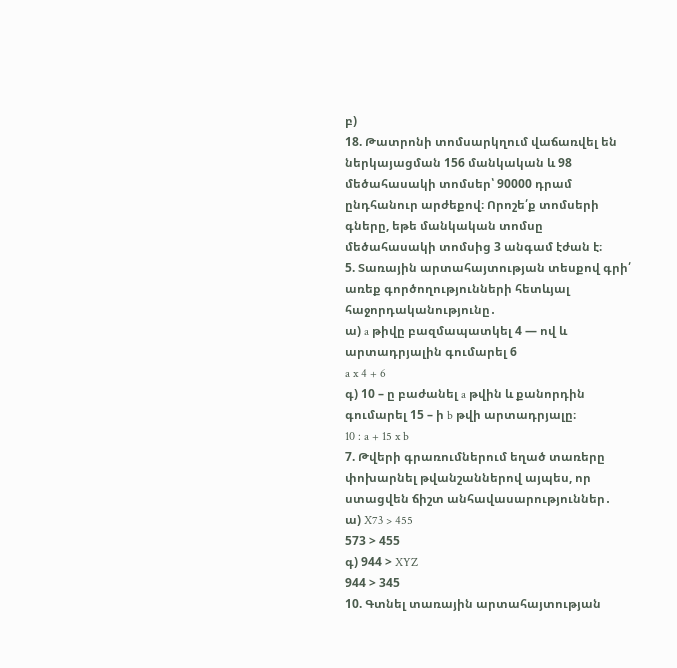բ)
18. Թատրոնի տոմսարկղում վաճառվել են ներկայացման 156 մանկական և 98 մեծահասակի տոմսեր՝ 90000 դրամ ընդհանուր արժեքով։ Որոշե՛ք տոմսերի գները, եթե մանկական տոմսը մեծահասակի տոմսից 3 անգամ էժան է։
5. Տառային արտահայտության տեսքով գրի՛ առեք գործողությունների հետևյալ հաջորդականությունը․
ա) a թիվը բազմապատկել 4 — ով և արտադրյալին գումարել 6
a x 4 + 6
գ) 10 – ը բաժանել a թվին և քանորդին գումարել 15 – ի b թվի արտադրյալը։
10 : a + 15 x b
7. Թվերի գրառումներում եղած տառերը փոխարնել թվանշաններով այպես, որ ստացվեն ճիշտ անհավասարություններ․
ա) X73 > 455
573 > 455
գ) 944 > XYZ
944 > 345
10. Գտնել տառային արտահայտության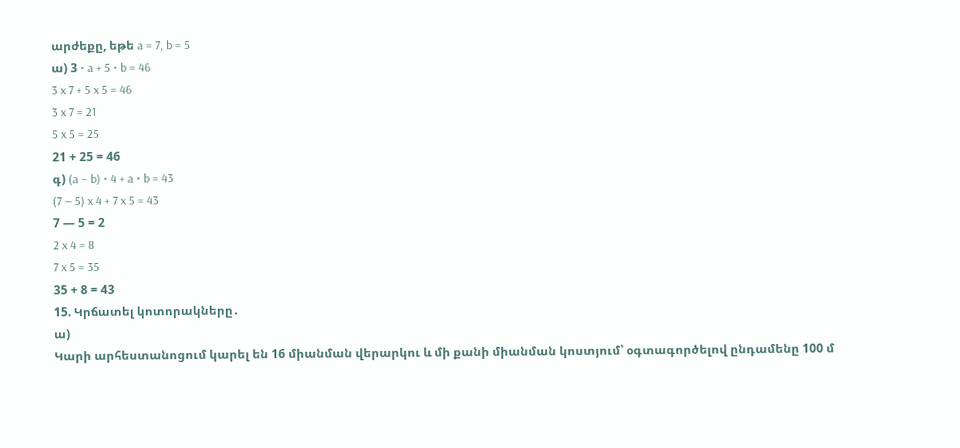արժեքը, եթե a = 7, b = 5
ա) 3 ⋅ a + 5 ⋅ b = 46
3 x 7 + 5 x 5 = 46
3 x 7 = 21
5 x 5 = 25
21 + 25 = 46
գ) (a – b) ⋅ 4 + a ⋅ b = 43
(7 — 5) x 4 + 7 x 5 = 43
7 — 5 = 2
2 x 4 = 8
7 x 5 = 35
35 + 8 = 43
15. Կրճատել կոտորակները․
ա)
Կարի արհեստանոցում կարել են 16 միանման վերարկու և մի քանի միանման կոստյում՝ օգտագործելով ընդամենը 100 մ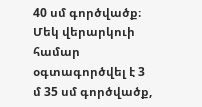40 սմ գործվածք։ Մեկ վերարկուի համար օգտագործվել է 3 մ 35 սմ գործվածք,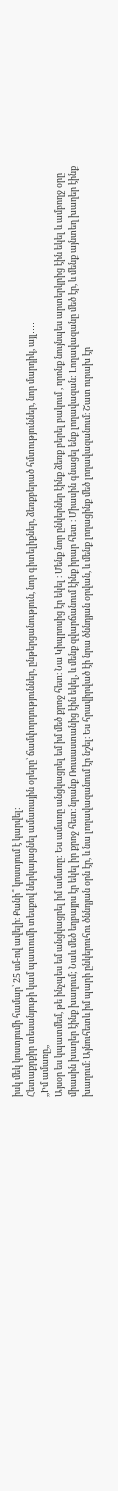իսկ մեկ կոստյումի համար՝ 25 սմ-ով ավելի։ Քանի՞ կոստյում է կարվել:
Հետաքրքիր տեսանյութի կամ պատումի տեսքով ներկայացնել ամառային օրերը՝ ճամփորդություններ, ընթերցանություն, նոր գիտելիքներ, ձեռքբերած հմտություններ, նոր մարդիկ, այլ․․․․
,,Իմ ամառը,,
Այսօր ես կպատմեմ, թե ինչպես եմ անցկացրել իմ ամառը: Ես ամառը անցկացրել եմ իմ մեծ քրոջ հետ։ Նա Կիպրոսից էր եկել ։ Մենք նոր ընկերներ էինք ձեռք բերել բակում , որոնք նույնպես արտերկրից էին եկել և ամբողջ օրը միասին խաղեր էինք խաղում; Նաև մեծ եղբայրս էր եկել իր քրոջ հետ։ նրանք Ռուսաստանից էին եկել, և մենք զվարճանում էինք իրար հետ ։ Միասին գնացել ենք լողավազան: Լողավազանը մեծ էր, և մենք այնտեղ խաղեր էինք խաղում։ Այնուհետև իմ պարի ընկերուհու ծննդյան օրն էր, և նա լողավազանում էր նշել։ Ես հրավիրված էի նրա ծննդյան օրվան, և մենք լողացինք մեծ լողավազանում։ Շատ ուրախ էր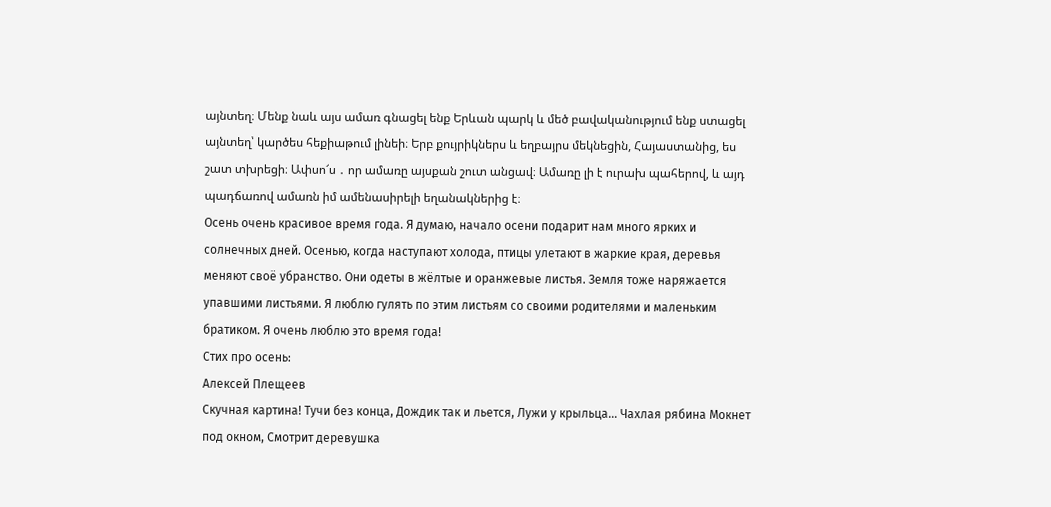այնտեղ։ Մենք նաև այս ամառ գնացել ենք Երևան պարկ և մեծ բավականությում ենք ստացել այնտեղ՝ կարծես հեքիաթում լինեի։ Երբ քույրիկներս և եղբայրս մեկնեցին, Հայաստանից, ես շատ տխրեցի։ Ափսո՜ս ․ որ ամառը այսքան շուտ անցավ։ Ամառը լի է ուրախ պահերով, և այդ պադճառով ամառն իմ ամենասիրելի եղանակներից է։
Осень очень красивое время года. Я думаю, начало осени подарит нам много ярких и солнечных дней. Осенью, когда наступают холода, птицы улетают в жаркие края, деревья меняют своё убранство. Они одеты в жёлтые и оранжевые листья. Земля тоже наряжается упавшими листьями. Я люблю гулять по этим листьям со своими родителями и маленьким братиком. Я очень люблю это время года!
Стих про осень:
Алексей Плещеев
Скучная картина! Тучи без конца, Дождик так и льется, Лужи у крыльца… Чахлая рябина Мокнет под окном, Смотрит деревушка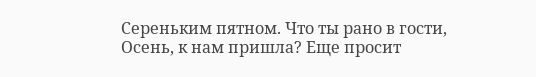Сереньким пятном. Что ты рано в гости, Осень, к нам пришла? Еще просит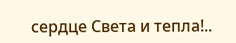сердце Света и тепла!..